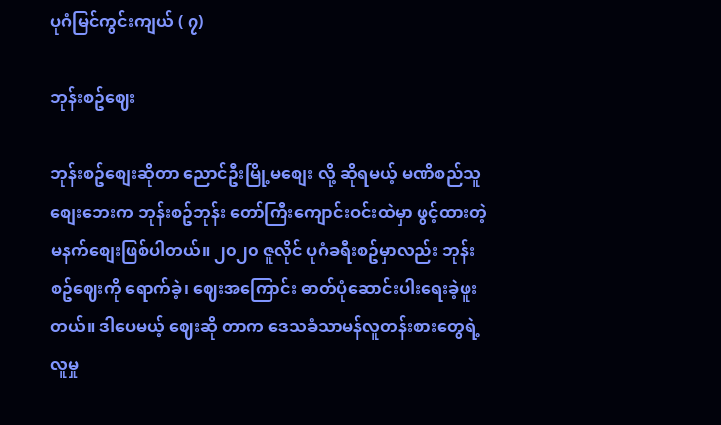ပုဂံမြင်ကွင်းကျယ် ( ၇)

ဘုန်းစဥ်ဈေး

ဘုန်းစဥ်စျေးဆိုတာ ညောင်ဦးမြို့မစျေး လို့ ဆိုရမယ့် မဏိစည်သူစျေးဘေးက ဘုန်းစဥ်ဘုန်း တော်ကြီးကျောင်းဝင်းထဲမှာ ဖွင့်ထားတဲ့ မနက်စျေးဖြစ်ပါတယ်။ ၂၀၂၀ ဇူလိုင် ပုဂံခရီးစဥ်မှာလည်း ဘုန်းစဥ်‌ဈေးကို ရောက်ခဲ့၊ ဈေးအကြောင်း ဓာတ်ပုံဆောင်းပါးရေးခဲ့ဖူးတယ်။ ဒါပေမယ့် ဈေးဆို တာက ‌ဒေသခံသာမန်လူတန်းစားတွေရဲ့ လူမှု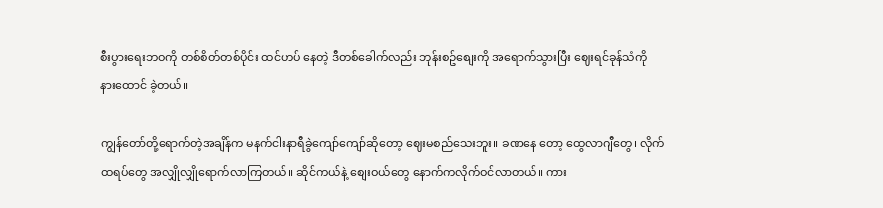စီးပွားရေးဘဝကို တစ်စိတ်တစ်ပိုင်း ထင်ဟပ် နေတဲ့ ဒီတစ်ခေါက်လည်း ဘုန်းစဥ်စျေးကို အရောက်သွားပြီး ဈေးရင်ခုန်သံကို နားထောင် ခဲ့တယ်။

ကျွန်တော်တို့ရောက်တဲ့အချိန်က မနက်ငါးနာရီခွဲကျော်ကျော်ဆိုတော့ ဈေးမစည်သေးဘူး။ ခဏနေ တော့ ထွေလာဂျီတွေ၊ လိုက်ထရပ်တွေ အလျှိုလျှိုရောက်လာကြတယ်။ ဆိုင်ကယ်နဲ့ စျေးဝယ်တွေ နောက်ကလိုက်ဝင်လာတယ်။ ကား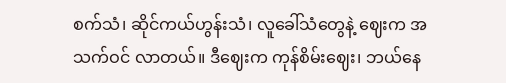စက်သံ၊ ဆိုင်ကယ်ဟွန်းသံ၊ လူခေါ်သံတွေနဲ့ ဈေးက အသက်ဝင် လာတယ်။ ဒီဈေးက ကုန်စိမ်းဈေး၊ ဘယ်နေ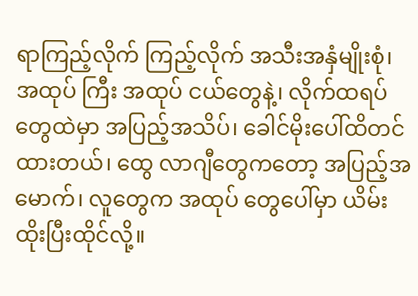ရာကြည့်လိုက် ကြည့်လိုက် အသီးအနှံမျိုးစုံ၊ အထုပ် ကြီး အထုပ် ငယ်တွေနဲ့၊ လိုက်ထရပ်တွေထဲမှာ အပြည့်အသိပ်၊ ခေါင်မိုးပေါ်ထိတင်ထားတယ်၊ ထွေ လာဂျီတွေကတော့ အပြည့်အမောက်၊ လူတွေက အထုပ် တွေပေါ်မှာ ယိမ်းထိုးပြီးထိုင်လို့။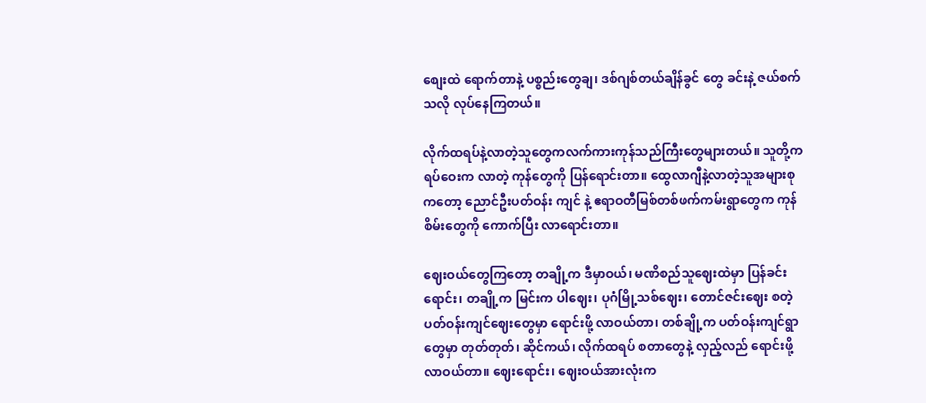စျေးထဲ ရောက်တာနဲ့ ပစ္စည်းတွေချ၊ ဒစ်ဂျစ်တယ်ချိန်ခွင် တွေ ခင်းနဲ့ ဇယ်စက်သလို လုပ်နေကြတယ်။

လိုက်ထရပ်နဲ့လာတဲ့သူတွေကလက်ကားကုန်သည်ကြီးတွေများတယ်။ သူတို့က  ရပ်ဝေးက လာတဲ့ ကုန်တွေကို ပြန်ရောင်းတာ။ ထွေလာဂျီနဲ့လာတဲ့သူအများစုကတော့ ညောင်ဦးပတ်ဝန်း ကျင် နဲ့ ဧရာဝတီမြစ်တစ်ဖက်ကမ်းရွာတွေက ကုန်စိမ်းတွေကို ကောက်ပြီး လာရောင်းတာ။

ဈေးဝယ်တွေကြတော့ တချို့က ဒီမှာဝယ်၊ မဏိစည်သူဈေးထဲမှာ ပြန်ခင်းရောင်း၊ တချို့က မြင်းက ပါဈေး၊ ပုဂံမြို့သစ်ဈေး၊ တောင်ဇင်းဈေး စတဲ့ ပတ်ဝန်းကျင်ဈေးတွေမှာ ရောင်းဖို့ လာဝယ်တာ၊ တစ်ချို့က ပတ်ဝန်းကျင်ရွာတွေမှာ တုတ်တုတ်၊ ဆိုင်ကယ်၊ လိုက်ထရပ် စတာတွေနဲ့ လှည့်လည် ရောင်းဖို့ လာဝယ်တာ။ ဈေးရောင်း၊ ဈေးဝယ်အားလုံးက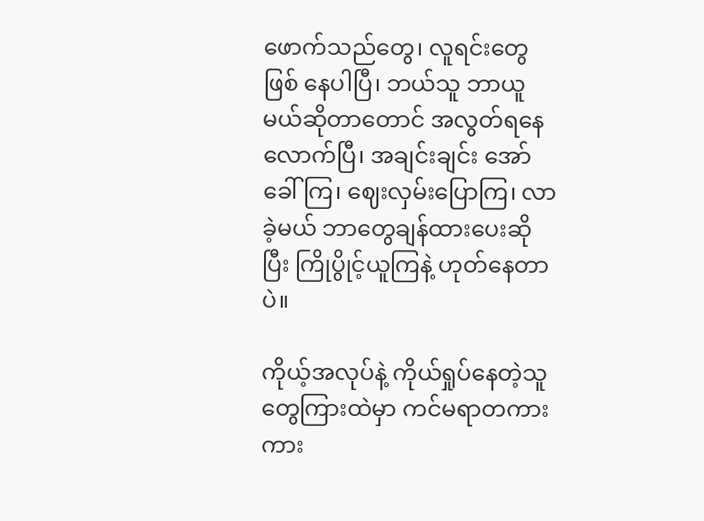ဖောက်သည်တွေ၊ လူရင်းတွေ ဖြစ် နေပါပြီ၊ ဘယ်သူ ဘာယူမယ်ဆိုတာတောင် အလွတ်ရနေလောက်ပြီ၊ အချင်းချင်း အော်ခေါ် ကြ၊ ဈေးလှမ်းပြောကြ၊ လာခဲ့မယ် ဘာတွေချန်ထားပေးဆိုပြီး ကြိုပွိုင့်ယူကြနဲ့ ဟုတ်နေတာပဲ။

ကိုယ့်အလုပ်နဲ့ ကိုယ်ရှုပ်နေတဲ့သူတွေကြားထဲမှာ ကင်မရာတကားကား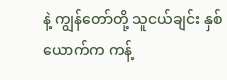နဲ့ ကျွန်တော်တို့ သူငယ်ချင်း နှစ်ယောက်က ကန့်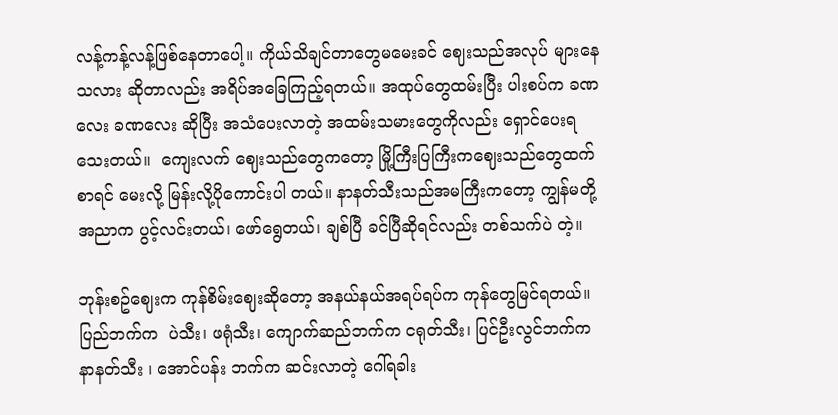လန့်ကန့်လန့်ဖြစ်နေတာပေါ့။ ကိုယ်သိချင်တာတွေမမေးခင် ဈေးသည်အလုပ် များနေသလား ဆိုတာလည်း အရိပ်အခြေကြည့်ရ‌တယ်။ အထုပ်တွေထမ်းပြီး ပါးစပ်က ခဏလေး ခဏလေး ဆိုပြီး အသံပေးလာတဲ့ အထမ်းသမားတွေကိုလည်း ရှောင်ပေးရသေးတယ်။  ကျေးလက် ဈေးသည်တွေကတော့ မြို့ကြီးပြကြီးကဈေးသည်တွေထက်စာရင် မေးလို့ မြန်းလို့ပိုကောင်းပါ တယ်။ နာနတ်သီးသည်အမကြီးကတော့ ကျွန်မတို့ အညာက ပွင့်လင်းတယ်၊ ဖော်ရွေတယ်၊ ချစ်ပြီ ခင်ပြီဆိုရင်လည်း တစ်သက်ပဲ တဲ့။

ဘုန်းစဥ်ဈေးက ကုန်စိမ်းဈေးဆိုတော့ အနယ်နယ်အရပ်ရပ်က ကုန်တွေမြင်ရတယ်။ ပြည်ဘက်က  ပဲသီး၊ ဖရုံသီး၊ ကျောက်ဆည်ဘက်က ငရုတ်သီး၊ ပြင်ဦးလွင်ဘက်က နာနတ်သီး ၊ အောင်ပန်း ဘက်က ဆင်းလာတဲ့ ဂေါ်ရခါး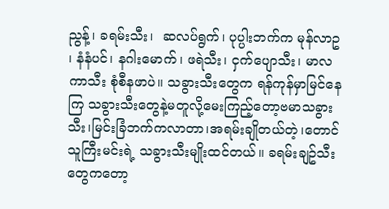ညွန့်၊ ခရမ်းသီး၊  ဆလပ်ရွက်၊ ပုပ္ပါးဘက်က မုန်လာဥ ၊ နံနံပင်၊ နဂါးမောက်၊ ဖရဲသီး၊ ငှက်ပျောသီး၊ မာလကာသီး စုံစီနဖာပဲ။ သခွားသီးတွေက ရန်ကုန်မှာမြင်နေကြ သခွားသီးတွေနဲ့မတူလို့မေးကြည့်တော့ဗမာသခွားသီး၊မြင်းခြံဘက်ကလာတာ၊အရမ်းချိုတယ်တဲ့၊တောင်သူကြီးမင်းရဲ့ သခွားသီးမျိုးထင်တယ်။ ခရမ်းချဥ်သီးတွေကတော့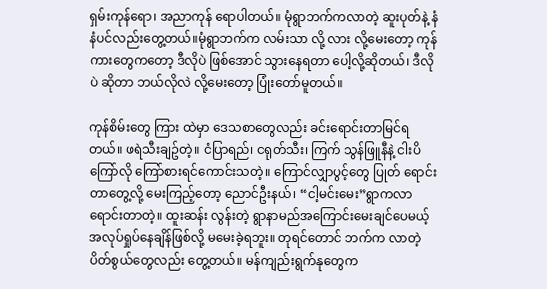ရှမ်းကုန်ရော၊ အညာကုန် ရောပါတယ်။ မုံရွာဘက်ကလာတဲ့ ဆူးပုတ်နဲ့ နံနံပင်လည်းတွေ့တယ်။မုံရွာဘက်က လမ်းသာ လို့ လား လို့မေးတော့ ကုန်ကားတွေကတော့ ဒီလိုပဲ ဖြစ်အောင် သွားနေရတာ ပေါ့လို့ဆိုတယ်၊ ဒီလိုပဲ ဆိုတာ ဘယ်လိုလဲ လို့မေးတော့ ပြုံးတော်မူတယ်။

ကုန်စိမ်းတွေ ကြား ထဲမှာ ဒေသစာတွေလည်း ခင်းရောင်းတာမြင်ရတယ်။ ဖရဲသီးချဥ်တဲ့။ ငံပြာရည်၊ ငရုတ်သီး၊ ကြက် သွန်ဖြူနီနဲ့ ငါးပိကြော်လို ကြော်စားရင်ကောင်းသတဲ့။ ကြောင်လျှာပွင့်တွေ ပြုတ် ရောင်းတာတွေ့လို့ မေးကြည့်တော့ ညောင်ဦးနယ်၊ “ငါ့မင်းမေး”ရွာကလာရောင်းတာတဲ့။ ထူးဆန်း လွန်းတဲ့ ရွာနာမည်အကြောင်းမေးချင်ပေမယ့် အလုပ်ရှုပ်နေချိန်ဖြစ်လို့ မမေးခဲ့ရဘူး။ တုရင်တောင် ဘက်က လာတဲ့ ပိတ်စွယ်တွေလည်း တွေ့တယ်။ မန်ကျည်းရွက်နုတွေက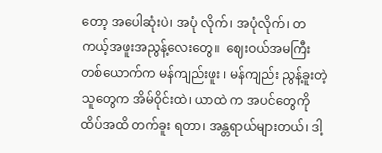တော့ အပေါဆုံးပဲ၊ အပုံ လိုက်၊ အပုံလိုက်၊ တကယ့်အဖူးအညွန့်လေးတွေ။  ဈေးဝယ်အမကြီးတစ်ယောက်က မန်ကျည်းဖူး ၊ မန်ကျည်း ညွန့်ခူးတဲ့သူတွေက အိမ်ဝိုင်းထဲ၊ ယာထဲ က အပင်တွေကို ထိပ်အထိ တက်ခူး ရတာ၊ အန္တရာယ်များတယ်၊ ဒါ့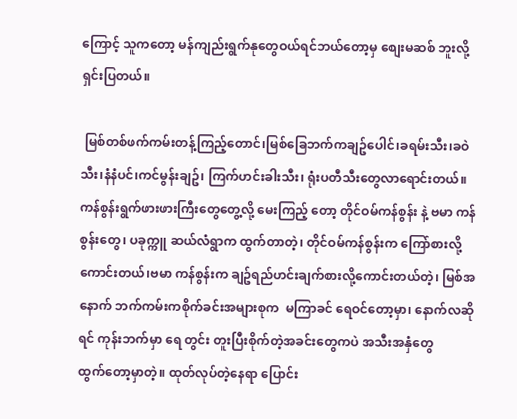ကြောင့် သူကတော့ မန်ကျည်းရွက်နုတွေဝယ်ရင်ဘယ်တော့မှ စျေးမဆစ် ဘူးလို့ရှင်းပြတယ်။

 မြစ်တစ်ဖက်ကမ်းတန့်ကြည့်တောင်၊မြစ်‌ခြေဘက်ကချဥ်ပေါင်၊ခရမ်းသီး၊ခဝဲသီး၊နံနံပင်၊ကင်မွန်းချဥ်၊ ကြက်ဟင်းခါးသီး၊ ရုံးပတီသီးတွေလာရောင်းတယ်။  ကန်စွန်းရွက်ဖားဖားကြီးတွေတွေ့လို့ မေးကြည့် တော့ တိုင်ဝမ်ကန်စွန်း နဲ့ ဗမာ ကန်စွန်းတွေ၊ ပခုက္ကူ ဆယ်လံရွာက ထွက်တာတဲ့၊ တိုင်ဝမ်ကန်စွန်းက ‌ကြော်စားလို့ကောင်းတယ်၊ဗမာ ကန်စွန်းက ချဥ်ရည်ဟင်းချက်စားလို့ကောင်းတယ်တဲ့၊ မြစ်အနောက် ဘက်ကမ်းကစိုက်ခင်းအများစုက  မကြာခင် ရေဝင်တော့မှာ၊ နောက်လဆိုရင် ကုန်းဘက်မှာ ရေ တွင်း တူးပြီးစိုက်တဲ့အခင်းတွေကပဲ အသီးအနှံတွေထွက်‌တော့မှာတဲ့။ ထုတ်လုပ်တဲ့နေရာ ပြောင်း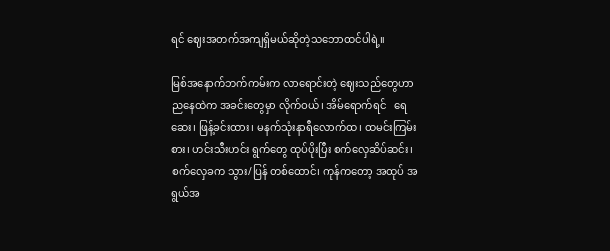ရင် ဈေးအတက်အကျရှိမယ်ဆိုတဲ့သဘောထင်ပါရဲ့။

မြစ်အနောက်ဘက်ကမ်းက လာရောင်းတဲ့ ဈေးသည်တွေဟာ ညနေထဲက အခင်းတွေမှာ လိုက်ဝယ်၊ အိမ်ရောက်ရင်   ရေဆေး၊ ဖြန့်ခင်းထား၊ မနက်သုံးနာရီလောက်ထ၊ ထမင်းကြမ်းစား၊ ဟင်းသီးဟင်း ရွက်တွေ ထုပ်ပိုးပြီး စက်လှေဆိပ်ဆင်း၊ စက်လှေခက သွား/ပြန် တစ်ထောင်၊ ကုန်ကတော့ အထုပ် အရွယ်အ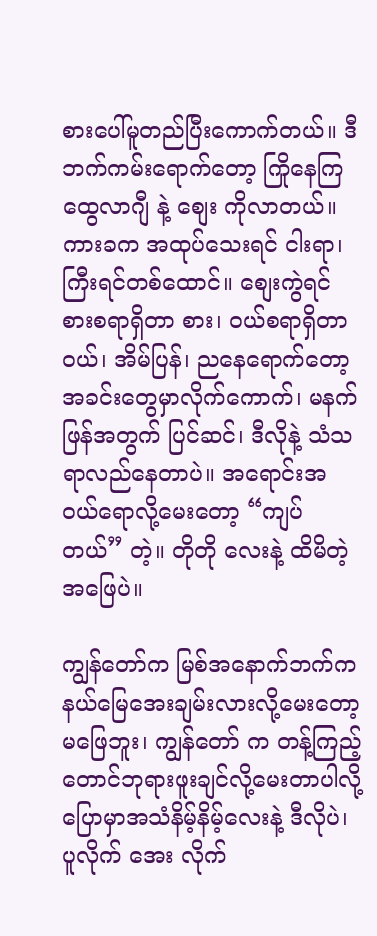စားပေါ်မူတည်ပြီးကောက်တယ်။ ဒီဘက်ကမ်းရောက်တော့ ကြိုနေကြ ထွေလာဂျီ နဲ့ စျေး ကိုလာတယ်။ ကားခက အထုပ်သေးရင် ငါးရာ၊ ကြီးရင်တစ်ထောင်။ စျေးကွဲရင် စားစရာရှိတာ စား၊ ဝယ်စရာရှိတာဝယ်၊ အိမ်ပြန်၊ ညနေရောက်တော့ အခင်းတွေမှာလိုက်ကောက်၊ မနက်ဖြန်အတွက် ပြင်ဆင်၊ ဒီလိုနဲ့ သံသရာလည်နေတာပဲ။ အရောင်းအဝယ်ရောလို့မေးတော့ “ကျပ်တယ်” တဲ့။ တိုတို လေးနဲ့ ထိမိတဲ့အဖြေပဲ။

ကျွန်တော်က မြစ်အနောက်ဘက်က နယ်မြေအေးချမ်းလားလို့မေးတော့ မဖြေဘူး၊ ကျွန်တော် က တန့်ကြည့်တောင်ဘုရားဖူးချင်လို့မေးတာပါလို့ပြောမှာအသံနိမ့်နိမ့်လေးနဲ့ ဒီလိုပဲ၊ ပူလိုက် အေး လိုက်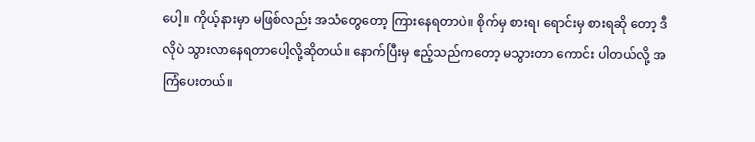ပေါ့။ ကိုယ့်နားမှာ မဖြစ်လည်း အသံတွေတော့ ကြားနေရတာပဲ။ စိုက်မှ စားရ၊ ရောင်းမှ စားရဆို တော့ ဒီလိုပဲ သွားလာနေရတာပေါ့လို့ဆိုတယ်။ နောက်ပြီးမှ ဧည့်သည်ကတော့ မသွားတာ ကောင်း ပါတယ်လို့ အကြံပေးတယ်။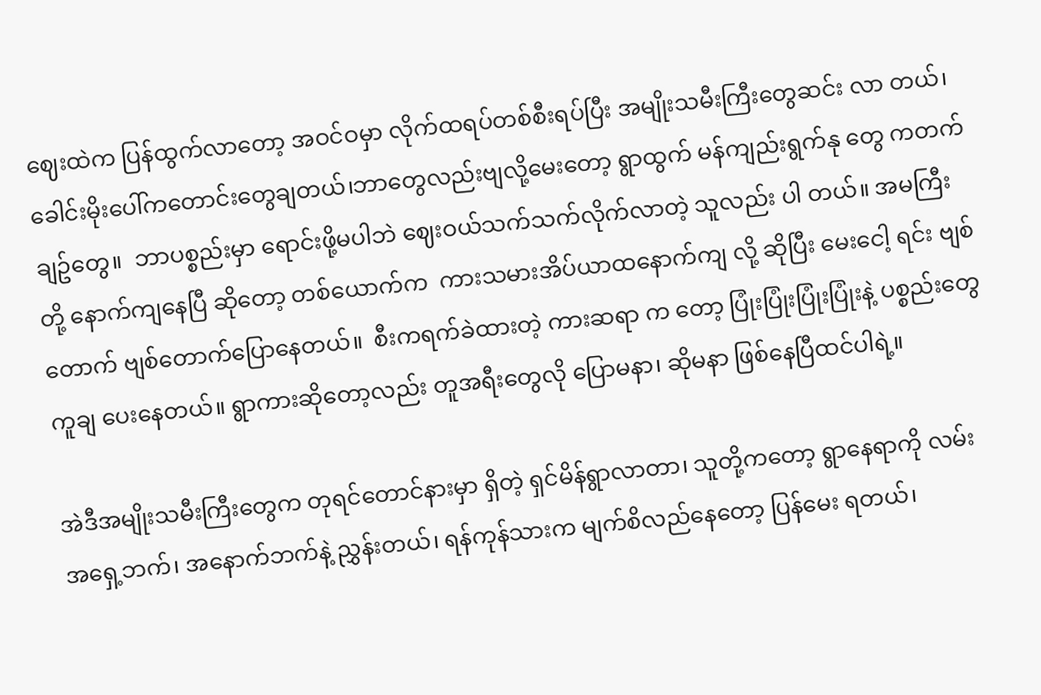ဈေးထဲက ပြန်ထွက်လာတော့ အဝင်ဝမှာ လိုက်ထရပ်တစ်စီးရပ်ပြီး အမျိုးသမီးကြီးတွေဆင်း လာ တယ်၊ခေါင်းမိုးပေါ်ကတောင်းတွေချတယ်၊ဘာတွေလည်းဗျလို့မေးတော့ ရွာထွက် မန်ကျည်းရွက်နု တွေ ကတက် ချဥ်တွေ။  ဘာပစ္စည်းမှာ ရောင်းဖို့မပါဘဲ ဈေးဝယ်သက်သက်လိုက်လာတဲ့ သူလည်း ပါ တယ်။ အမကြီးတို့ နောက်ကျနေပြီ ဆိုတော့ တစ်ယောက်က  ကားသမားအိပ်ယာထနောက်ကျ လို့ ဆိုပြီး မေးငေါ့ ရင်း ဗျစ်တောက် ဗျစ်တောက်ပြောနေတယ်။  စီးကရက်ခဲထားတဲ့ ကားဆရာ က တော့ ပြုံးပြုံးပြုံးပြုံးနဲ့ ပစ္စည်းတွေ ကူချ ပေးနေတယ်။ ရွာကားဆိုတော့လည်း တူအရီးတွေလို ပြောမနာ၊ ဆိုမနာ ဖြစ်နေပြီထင်ပါရဲ့။

အဲဒီအမျိုးသမီးကြီးတွေက တုရင်တောင်နားမှာ ရှိတဲ့ ရှင်မိန်ရွာလာတာ၊ သူတို့ကတော့ ရွာနေရာကို လမ်း အရှေ့ဘက်၊ အနောက်ဘက်နဲ့ ညွှန်းတယ်၊ ရန်ကုန်သားက မျက်စိလည်နေတော့ ပြန်မေး ရတယ်၊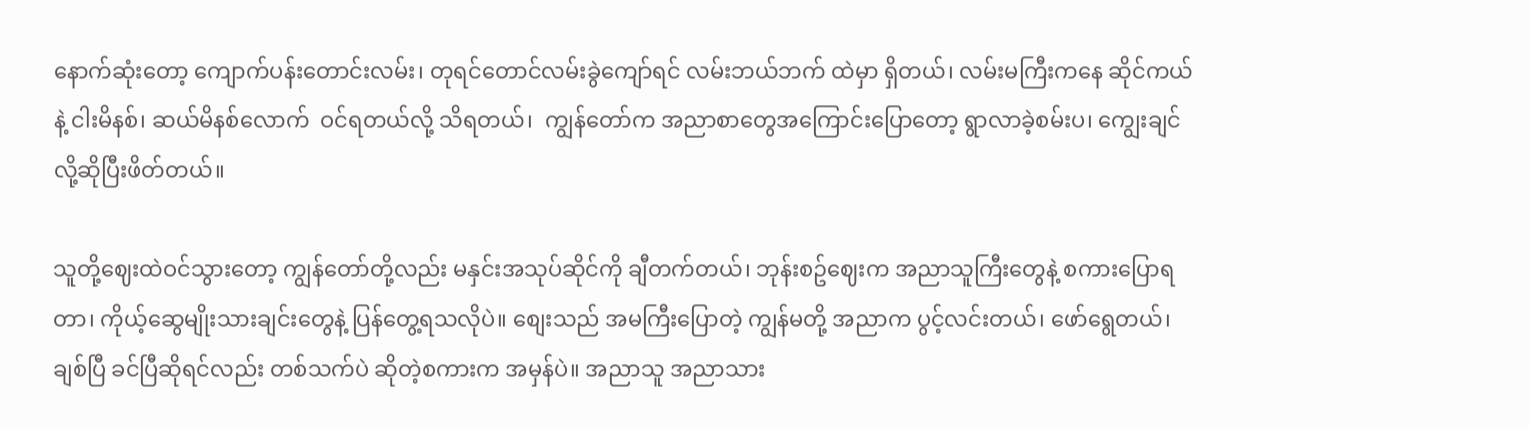နောက်ဆုံးတော့ ကျောက်ပန်းတောင်းလမ်း၊ တုရင်တောင်လမ်းခွဲကျော်ရင် လမ်းဘယ်ဘက် ထဲမှာ ရှိတယ်၊ လမ်းမကြီးကနေ ဆိုင်ကယ်နဲ့ ငါးမိနစ်၊ ဆယ်မိနစ်လောက်  ဝင်ရတယ်လို့ သိရတယ်၊  ကျွန်တော်က အညာစာတွေအကြောင်းပြောတော့ ရွာလာခဲ့စမ်းပ၊ ကျွေးချင်လို့ဆိုပြီးဖိတ်တယ်။

သူတို့ဈေးထဲဝင်သွားတော့ ကျွန်တော်တို့လည်း မနှင်းအသုပ်ဆိုင်ကို ချီတက်တယ်၊ ဘုန်းစဥ်ဈေးက အညာသူကြီးတွေနဲ့ စကားပြောရတာ၊ ကိုယ့်ဆွေမျိုးသားချင်းတွေနဲ့ ပြန်တွေ့ရသလိုပဲ။ စျေးသည် အမကြီးပြောတဲ့ ကျွန်မတို့ အညာက ပွင့်လင်းတယ်၊ ဖော်ရွေတယ်၊ ချစ်ပြီ ခင်ပြီဆိုရင်လည်း တစ်သက်ပဲ ဆိုတဲ့စကားက အမှန်ပဲ။ အညာသူ အညာသား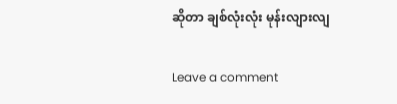ဆိုတာ ချစ်လုံးလုံး မုန်းလျားလျ

Leave a comment